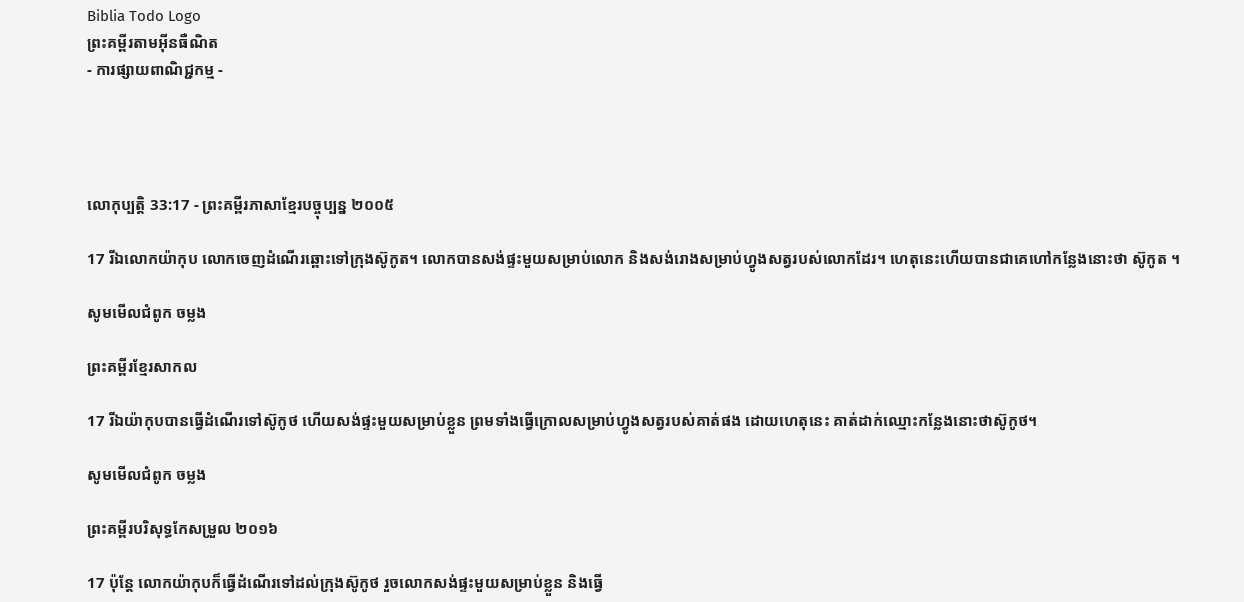Biblia Todo Logo
ព្រះគម្ពីរតាមអ៊ីនធឺណិត
- ការផ្សាយពាណិជ្ជកម្ម -




លោកុ‌ប្បត្តិ 33:17 - ព្រះគម្ពីរភាសាខ្មែរបច្ចុប្បន្ន ២០០៥

17 រីឯលោកយ៉ាកុប លោកចេញដំណើរឆ្ពោះទៅក្រុងស៊ូកូត។ លោកបានសង់ផ្ទះមួយសម្រាប់លោក និងសង់រោងសម្រាប់ហ្វូងសត្វរបស់លោកដែរ។ ហេតុនេះហើយបានជាគេហៅកន្លែងនោះថា ស៊ូកូត ។

សូមមើលជំពូក ចម្លង

ព្រះគម្ពីរខ្មែរសាកល

17 រីឯយ៉ាកុបបានធ្វើដំណើរទៅស៊ូកូថ ហើយសង់ផ្ទះមួយសម្រាប់ខ្លួន ព្រមទាំងធ្វើក្រោលសម្រាប់ហ្វូងសត្វរបស់គាត់ផង ដោយហេតុនេះ គាត់ដាក់ឈ្មោះកន្លែងនោះថាស៊ូកូថ។

សូមមើលជំពូក ចម្លង

ព្រះគម្ពីរបរិសុទ្ធកែសម្រួល ២០១៦

17 ប៉ុន្តែ លោកយ៉ាកុបក៏ធ្វើដំណើរទៅដល់ក្រុងស៊ូកូថ រួចលោកសង់ផ្ទះមួយសម្រាប់ខ្លួន និងធ្វើ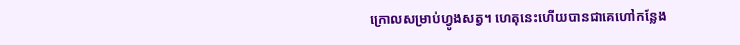ក្រោលសម្រាប់ហ្វូងសត្វ។ ហេតុនេះហើយបានជាគេហៅកន្លែង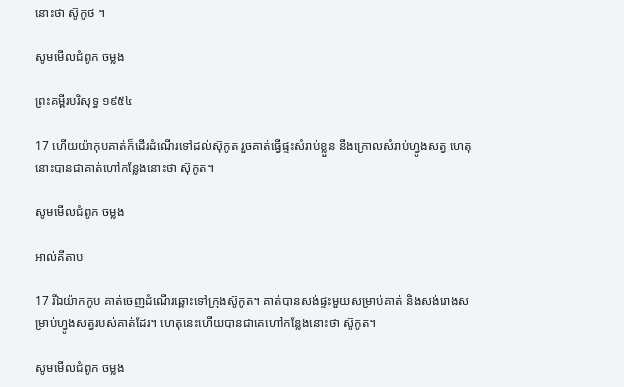នោះថា ស៊ូកូថ ។

សូមមើលជំពូក ចម្លង

ព្រះគម្ពីរបរិសុទ្ធ ១៩៥៤

17 ហើយយ៉ាកុបគាត់ក៏ដើរដំណើរទៅដល់ស៊ុកូត រួចគាត់ធ្វើផ្ទះសំរាប់ខ្លួន នឹងក្រោលសំរាប់ហ្វូងសត្វ ហេតុនោះបានជាគាត់ហៅកន្លែងនោះថា ស៊ុកូត។

សូមមើលជំពូក ចម្លង

អាល់គីតាប

17 រីឯយ៉ាកកូប គាត់ចេញដំណើរឆ្ពោះទៅក្រុងស៊ូកូត។ គាត់បានសង់ផ្ទះមួយសម្រាប់គាត់ និងសង់រោងសម្រាប់ហ្វូងសត្វរបស់គាត់ដែរ។ ហេតុនេះហើយបានជាគេហៅកន្លែងនោះថា ស៊ូកូត។

សូមមើលជំពូក ចម្លង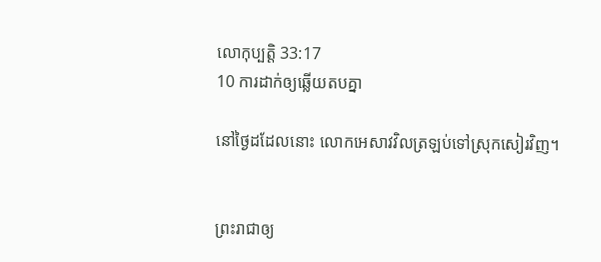លោកុ‌ប្បត្តិ 33:17
10 ការដាក់ឲ្យឆ្លើយតបគ្នា

នៅថ្ងៃដដែលនោះ លោកអេសាវវិលត្រឡប់ទៅស្រុកសៀរវិញ។


ព្រះ‌រាជាឲ្យ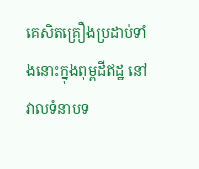គេសិតគ្រឿងប្រដាប់ទាំងនោះក្នុងពុម្ពដីឥដ្ឋ នៅវាលទំនាបទ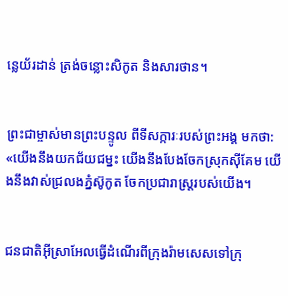ន្លេយ័រដាន់ ត្រង់ចន្លោះសិកូត និងសារ‌ថាន។


ព្រះ‌ជាម្ចាស់មានព្រះ‌បន្ទូល ពីទីសក្ការៈរបស់ព្រះអង្គ មកថា: «យើងនឹងយកជ័យ‌ជម្នះ យើងនឹងបែងចែកស្រុកស៊ីគែម យើងនឹងវាស់ជ្រលងភ្នំស៊ូកូត ចែកប្រជា‌រាស្ដ្ររបស់យើង។


ជន‌ជាតិអ៊ីស្រា‌អែលធ្វើដំណើរពីក្រុងរ៉ាម‌សេសទៅក្រុ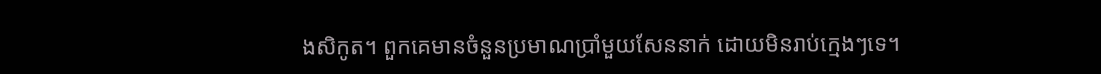ងសិកូត។ ពួកគេមានចំនួនប្រមាណប្រាំមួយសែននាក់ ដោយមិនរាប់ក្មេងៗទេ។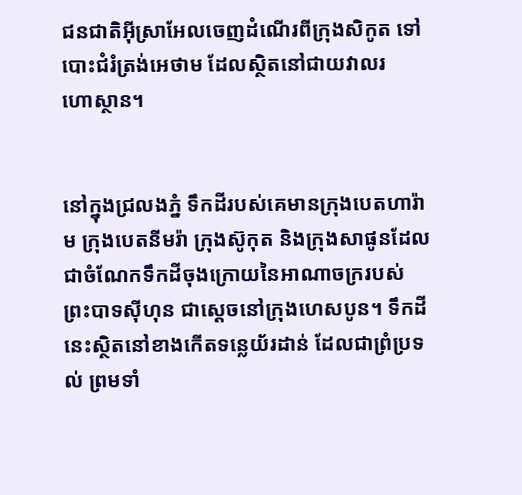ជន‌ជាតិអ៊ីស្រា‌អែលចេញដំណើរពីក្រុងសិកូត ទៅបោះជំរំត្រង់អេថាម ដែលស្ថិតនៅជាយវាលរហោ‌ស្ថាន។


នៅក្នុងជ្រលងភ្នំ ទឹកដីរបស់គេមានក្រុងបេត‌ហា‌រ៉ាម ក្រុងបេត‌នីម‌រ៉ា ក្រុងស៊ូកុត និងក្រុងសាផូនដែលជាចំណែកទឹកដីចុងក្រោយនៃអាណា‌ចក្ររបស់ព្រះ‌បាទស៊ីហុន ជាស្ដេចនៅក្រុងហេស‌បូន។ ទឹកដីនេះស្ថិតនៅខាងកើតទន្លេយ័រដាន់ ដែលជាព្រំ‌ប្រទល់ ព្រមទាំ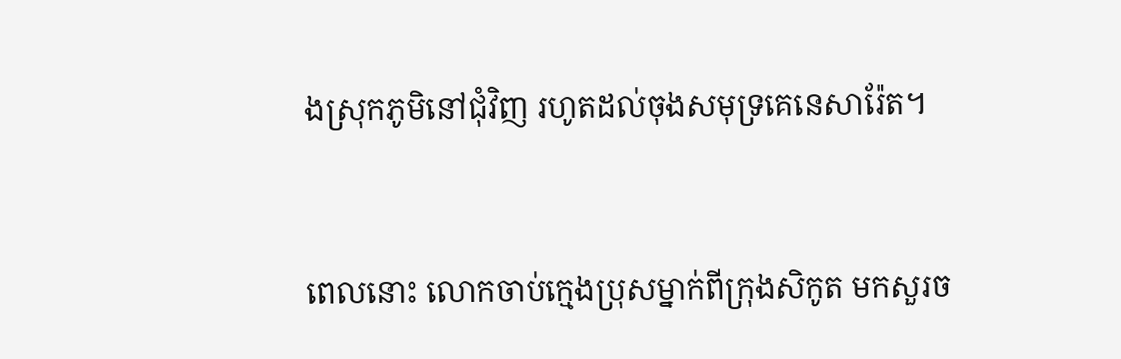ងស្រុកភូមិនៅជុំ‌វិញ រហូតដល់ចុងសមុទ្រគេ‌នេ‌សារ៉ែត។


ពេលនោះ លោកចាប់ក្មេងប្រុសម្នាក់ពីក្រុងសិកូត មកសួរច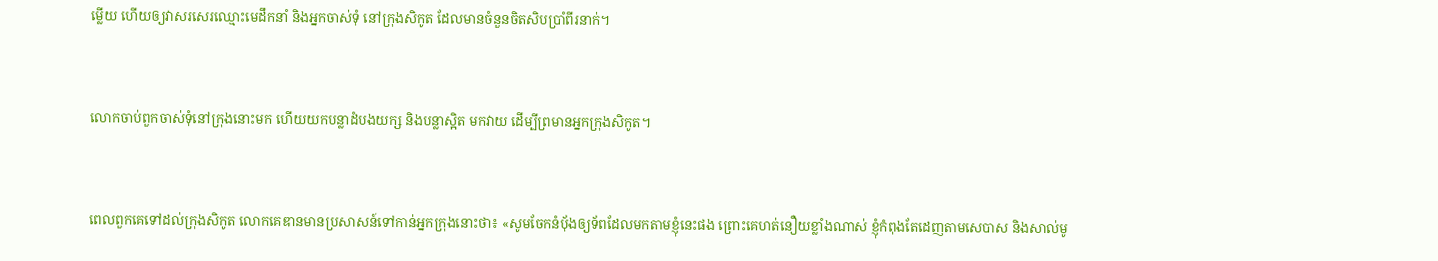ម្លើយ ហើយឲ្យវាសរសេរឈ្មោះមេដឹកនាំ និងអ្នកចាស់ទុំ នៅក្រុងសិកូត ដែលមានចំនួនចិត‌សិបប្រាំ‌ពីរនាក់។


លោកចាប់ពួកចាស់ទុំនៅក្រុងនោះមក ហើយយកបន្លាដំបង‌យក្ស និងបន្លាស្អិត មកវាយ ដើម្បីព្រមានអ្នកក្រុងសិកូត។


ពេលពួកគេទៅដល់ក្រុងសិកូត លោកគេឌានមានប្រសាសន៍ទៅកាន់អ្នកក្រុងនោះថា៖ «សូមចែកនំប៉័ងឲ្យទ័ពដែលមកតាមខ្ញុំនេះផង ព្រោះគេហត់នឿយខ្លាំងណាស់ ខ្ញុំកំពុងតែដេញតាមសេបាស និងសាល់‌មូ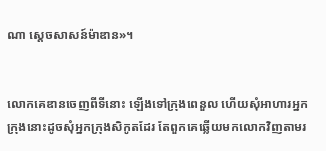ណា ស្ដេចសាសន៍ម៉ាឌាន»។


លោកគេឌានចេញពីទីនោះ ឡើងទៅក្រុងពេនួល ហើយសុំអាហារអ្នកក្រុងនោះដូចសុំអ្នកក្រុងសិកូតដែរ តែពួកគេឆ្លើយមកលោកវិញតាមរ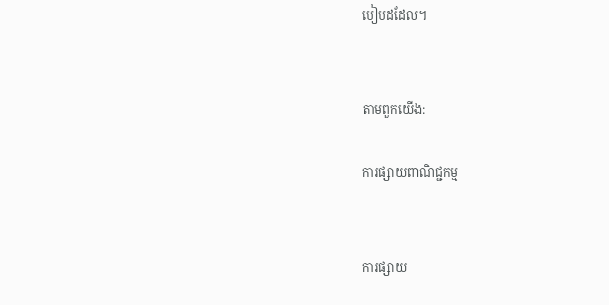បៀបដដែល។


តាមពួកយើង:

ការផ្សាយពាណិជ្ជកម្ម


ការផ្សាយ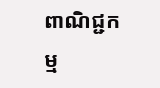ពាណិជ្ជកម្ម